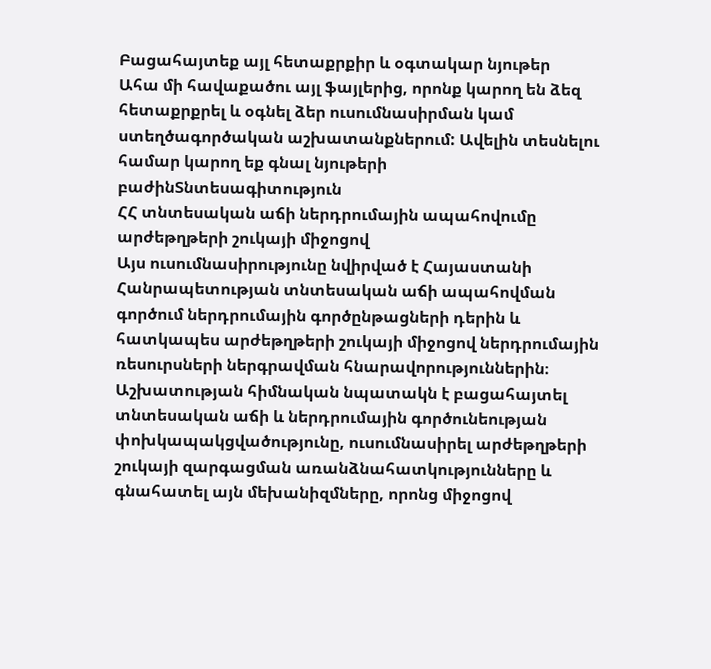Բացահայտեք այլ հետաքրքիր և օգտակար նյութեր
Ահա մի հավաքածու այլ ֆայլերից, որոնք կարող են ձեզ հետաքրքրել և օգնել ձեր ուսումնասիրման կամ ստեղծագործական աշխատանքներում: Ավելին տեսնելու համար կարող եք գնալ նյութերի բաժինՏնտեսագիտություն
ՀՀ տնտեսական աճի ներդրումային ապահովումը արժեթղթերի շուկայի միջոցով
Այս ուսումնասիրությունը նվիրված է Հայաստանի Հանրապետության տնտեսական աճի ապահովման գործում ներդրումային գործընթացների դերին և հատկապես արժեթղթերի շուկայի միջոցով ներդրումային ռեսուրսների ներգրավման հնարավորություններին։ Աշխատության հիմնական նպատակն է բացահայտել տնտեսական աճի և ներդրումային գործունեության փոխկապակցվածությունը, ուսումնասիրել արժեթղթերի շուկայի զարգացման առանձնահատկությունները և գնահատել այն մեխանիզմները, որոնց միջոցով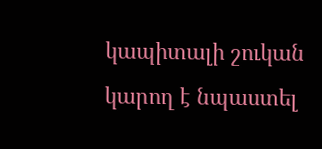կապիտալի շուկան կարող է նպաստել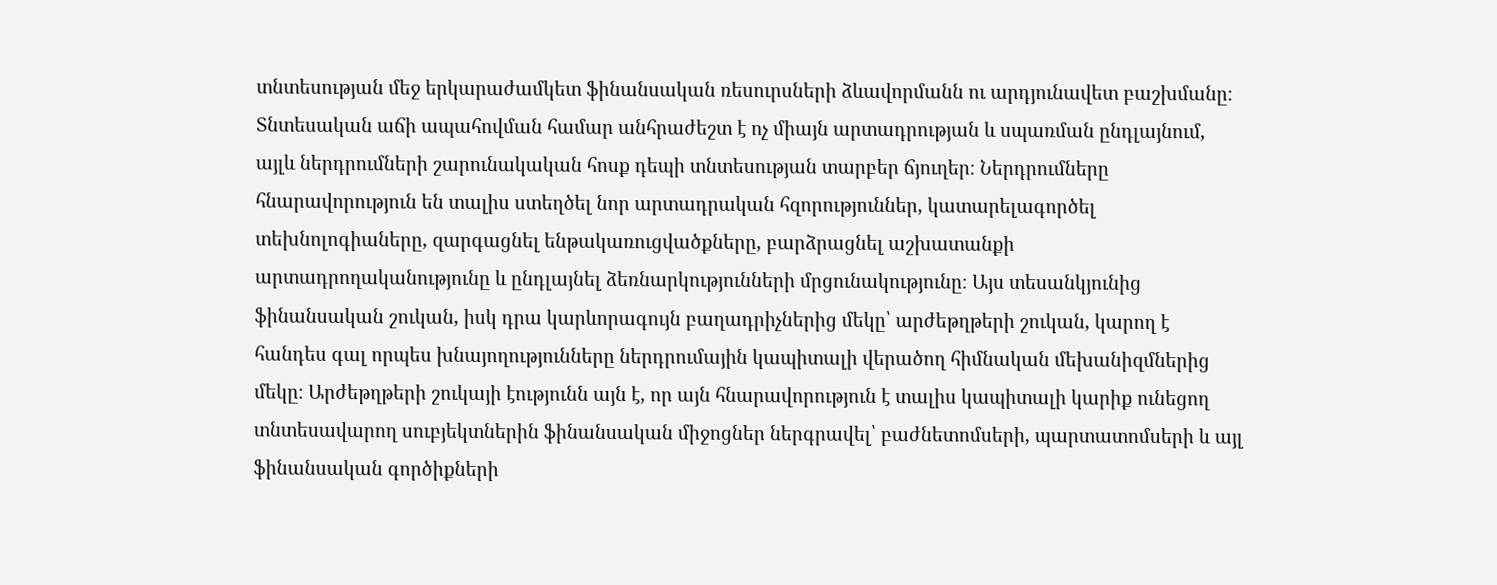տնտեսության մեջ երկարաժամկետ ֆինանսական ռեսուրսների ձևավորմանն ու արդյունավետ բաշխմանը։ Տնտեսական աճի ապահովման համար անհրաժեշտ է ոչ միայն արտադրության և սպառման ընդլայնում, այլև ներդրումների շարունակական հոսք դեպի տնտեսության տարբեր ճյուղեր։ Ներդրումները հնարավորություն են տալիս ստեղծել նոր արտադրական հզորություններ, կատարելագործել տեխնոլոգիաները, զարգացնել ենթակառուցվածքները, բարձրացնել աշխատանքի արտադրողականությունը և ընդլայնել ձեռնարկությունների մրցունակությունը։ Այս տեսանկյունից ֆինանսական շուկան, իսկ դրա կարևորագույն բաղադրիչներից մեկը՝ արժեթղթերի շուկան, կարող է հանդես գալ որպես խնայողությունները ներդրումային կապիտալի վերածող հիմնական մեխանիզմներից մեկը։ Արժեթղթերի շուկայի էությունն այն է, որ այն հնարավորություն է տալիս կապիտալի կարիք ունեցող տնտեսավարող սուբյեկտներին ֆինանսական միջոցներ ներգրավել՝ բաժնետոմսերի, պարտատոմսերի և այլ ֆինանսական գործիքների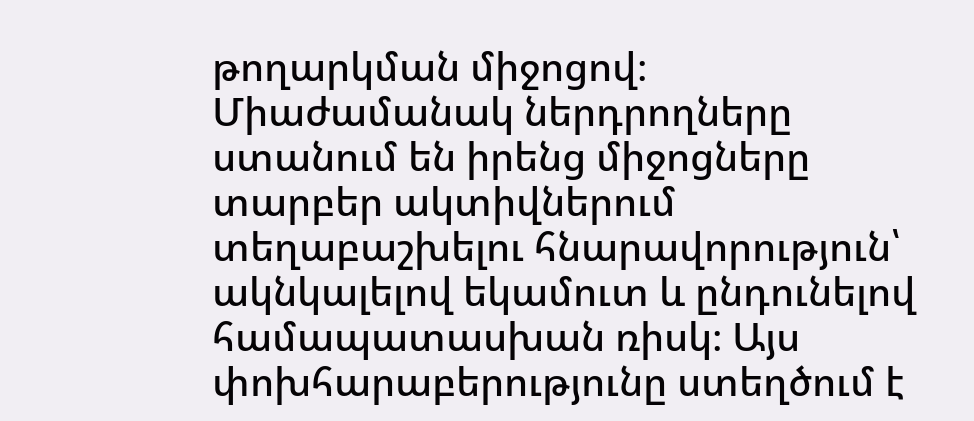թողարկման միջոցով։ Միաժամանակ ներդրողները ստանում են իրենց միջոցները տարբեր ակտիվներում տեղաբաշխելու հնարավորություն՝ ակնկալելով եկամուտ և ընդունելով համապատասխան ռիսկ։ Այս փոխհարաբերությունը ստեղծում է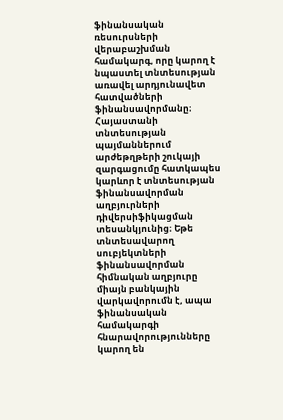ֆինանսական ռեսուրսների վերաբաշխման համակարգ, որը կարող է նպաստել տնտեսության առավել արդյունավետ հատվածների ֆինանսավորմանը։ Հայաստանի տնտեսության պայմաններում արժեթղթերի շուկայի զարգացումը հատկապես կարևոր է տնտեսության ֆինանսավորման աղբյուրների դիվերսիֆիկացման տեսանկյունից։ Եթե տնտեսավարող սուբյեկտների ֆինանսավորման հիմնական աղբյուրը միայն բանկային վարկավորումն է, ապա ֆինանսական համակարգի հնարավորությունները կարող են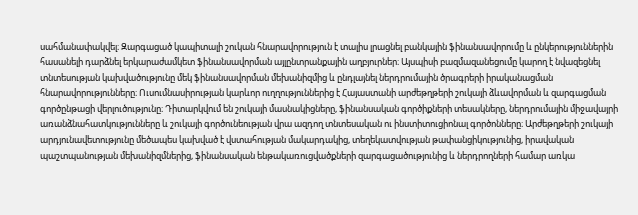սահմանափակվել։ Զարգացած կապիտալի շուկան հնարավորություն է տալիս լրացնել բանկային ֆինանսավորումը և ընկերություններին հասանելի դարձնել երկարաժամկետ ֆինանսավորման այլընտրանքային աղբյուրներ։ Այսպիսի բազմազանեցումը կարող է նվազեցնել տնտեսության կախվածությունը մեկ ֆինանսավորման մեխանիզմից և ընդլայնել ներդրումային ծրագրերի իրականացման հնարավորությունները։ Ուսումնասիրության կարևոր ուղղություններից է Հայաստանի արժեթղթերի շուկայի ձևավորման և զարգացման գործընթացի վերլուծությունը։ Դիտարկվում են շուկայի մասնակիցները, ֆինանսական գործիքների տեսակները, ներդրումային միջավայրի առանձնահատկությունները և շուկայի գործունեության վրա ազդող տնտեսական ու ինստիտուցիոնալ գործոնները։ Արժեթղթերի շուկայի արդյունավետությունը մեծապես կախված է վստահության մակարդակից, տեղեկատվության թափանցիկությունից, իրավական պաշտպանության մեխանիզմներից, ֆինանսական ենթակառուցվածքների զարգացածությունից և ներդրողների համար առկա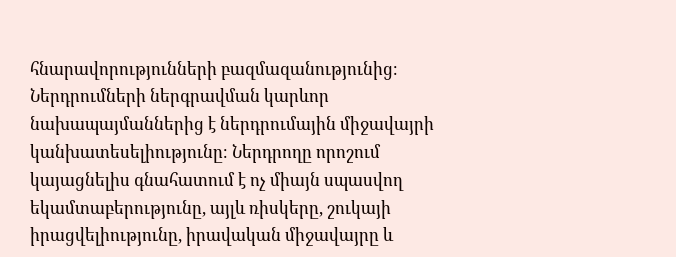հնարավորությունների բազմազանությունից։ Ներդրումների ներգրավման կարևոր նախապայմաններից է ներդրումային միջավայրի կանխատեսելիությունը։ Ներդրողը որոշում կայացնելիս գնահատում է ոչ միայն սպասվող եկամտաբերությունը, այլև ռիսկերը, շուկայի իրացվելիությունը, իրավական միջավայրը և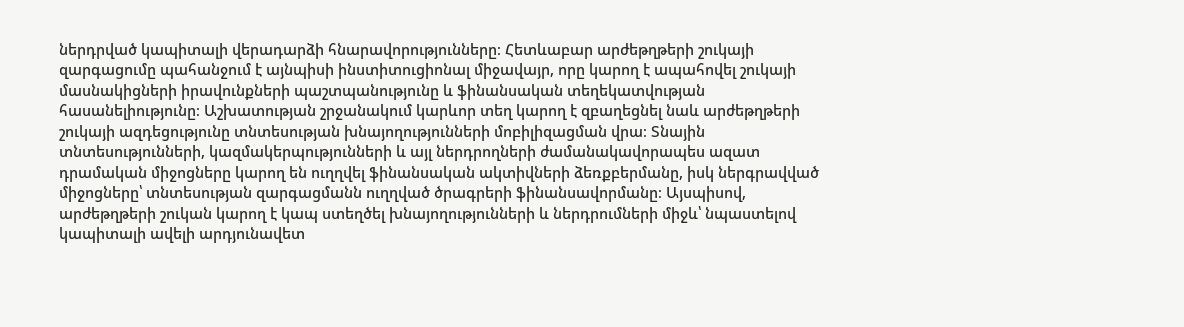ներդրված կապիտալի վերադարձի հնարավորությունները։ Հետևաբար արժեթղթերի շուկայի զարգացումը պահանջում է այնպիսի ինստիտուցիոնալ միջավայր, որը կարող է ապահովել շուկայի մասնակիցների իրավունքների պաշտպանությունը և ֆինանսական տեղեկատվության հասանելիությունը։ Աշխատության շրջանակում կարևոր տեղ կարող է զբաղեցնել նաև արժեթղթերի շուկայի ազդեցությունը տնտեսության խնայողությունների մոբիլիզացման վրա։ Տնային տնտեսությունների, կազմակերպությունների և այլ ներդրողների ժամանակավորապես ազատ դրամական միջոցները կարող են ուղղվել ֆինանսական ակտիվների ձեռքբերմանը, իսկ ներգրավված միջոցները՝ տնտեսության զարգացմանն ուղղված ծրագրերի ֆինանսավորմանը։ Այսպիսով, արժեթղթերի շուկան կարող է կապ ստեղծել խնայողությունների և ներդրումների միջև՝ նպաստելով կապիտալի ավելի արդյունավետ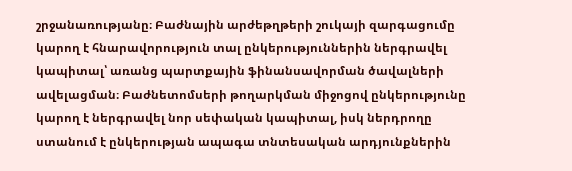շրջանառությանը։ Բաժնային արժեթղթերի շուկայի զարգացումը կարող է հնարավորություն տալ ընկերություններին ներգրավել կապիտալ՝ առանց պարտքային ֆինանսավորման ծավալների ավելացման։ Բաժնետոմսերի թողարկման միջոցով ընկերությունը կարող է ներգրավել նոր սեփական կապիտալ, իսկ ներդրողը ստանում է ընկերության ապագա տնտեսական արդյունքներին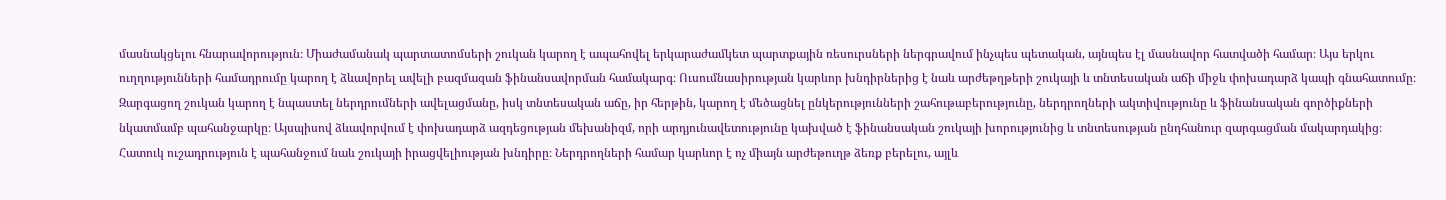մասնակցելու հնարավորություն։ Միաժամանակ պարտատոմսերի շուկան կարող է ապահովել երկարաժամկետ պարտքային ռեսուրսների ներգրավում ինչպես պետական, այնպես էլ մասնավոր հատվածի համար։ Այս երկու ուղղությունների համադրումը կարող է ձևավորել ավելի բազմազան ֆինանսավորման համակարգ։ Ուսումնասիրության կարևոր խնդիրներից է նաև արժեթղթերի շուկայի և տնտեսական աճի միջև փոխադարձ կապի գնահատումը։ Զարգացող շուկան կարող է նպաստել ներդրումների ավելացմանը, իսկ տնտեսական աճը, իր հերթին, կարող է մեծացնել ընկերությունների շահութաբերությունը, ներդրողների ակտիվությունը և ֆինանսական գործիքների նկատմամբ պահանջարկը։ Այսպիսով ձևավորվում է փոխադարձ ազդեցության մեխանիզմ, որի արդյունավետությունը կախված է ֆինանսական շուկայի խորությունից և տնտեսության ընդհանուր զարգացման մակարդակից։ Հատուկ ուշադրություն է պահանջում նաև շուկայի իրացվելիության խնդիրը։ Ներդրողների համար կարևոր է ոչ միայն արժեթուղթ ձեռք բերելու, այլև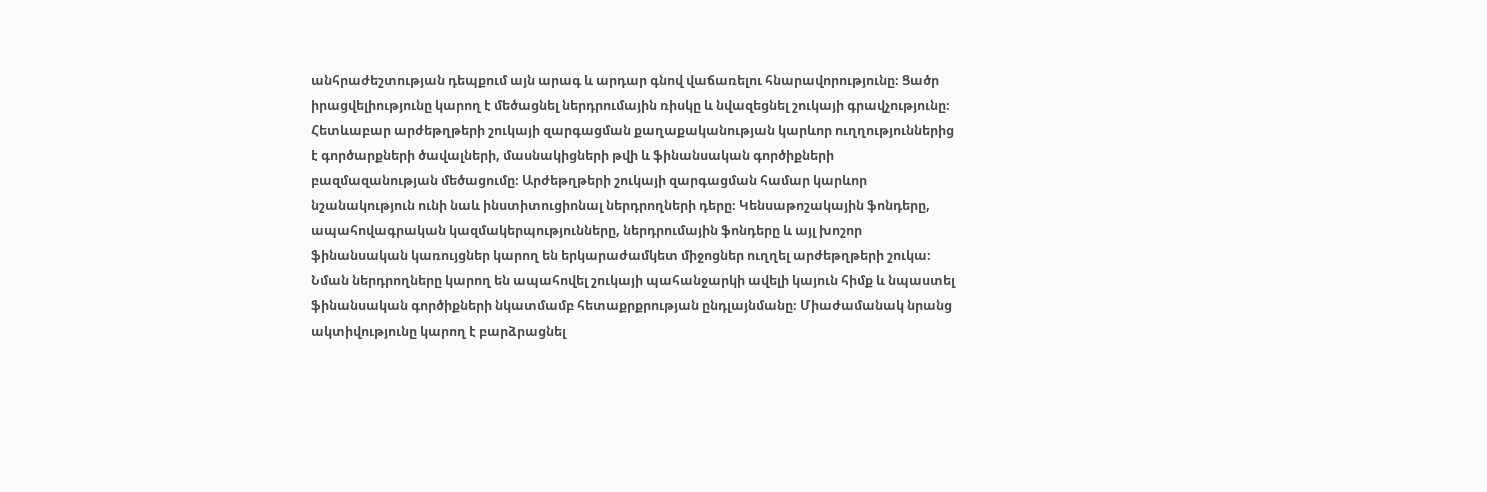անհրաժեշտության դեպքում այն արագ և արդար գնով վաճառելու հնարավորությունը։ Ցածր իրացվելիությունը կարող է մեծացնել ներդրումային ռիսկը և նվազեցնել շուկայի գրավչությունը։ Հետևաբար արժեթղթերի շուկայի զարգացման քաղաքականության կարևոր ուղղություններից է գործարքների ծավալների, մասնակիցների թվի և ֆինանսական գործիքների բազմազանության մեծացումը։ Արժեթղթերի շուկայի զարգացման համար կարևոր նշանակություն ունի նաև ինստիտուցիոնալ ներդրողների դերը։ Կենսաթոշակային ֆոնդերը, ապահովագրական կազմակերպությունները, ներդրումային ֆոնդերը և այլ խոշոր ֆինանսական կառույցներ կարող են երկարաժամկետ միջոցներ ուղղել արժեթղթերի շուկա։ Նման ներդրողները կարող են ապահովել շուկայի պահանջարկի ավելի կայուն հիմք և նպաստել ֆինանսական գործիքների նկատմամբ հետաքրքրության ընդլայնմանը։ Միաժամանակ նրանց ակտիվությունը կարող է բարձրացնել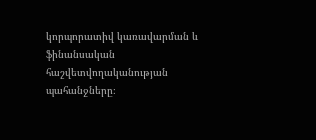կորպորատիվ կառավարման և ֆինանսական հաշվետվողականության պահանջները։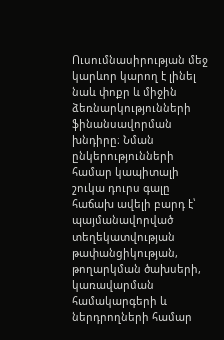Ուսումնասիրության մեջ կարևոր կարող է լինել նաև փոքր և միջին ձեռնարկությունների ֆինանսավորման խնդիրը։ Նման ընկերությունների համար կապիտալի շուկա դուրս գալը հաճախ ավելի բարդ է՝ պայմանավորված տեղեկատվության թափանցիկության, թողարկման ծախսերի, կառավարման համակարգերի և ներդրողների համար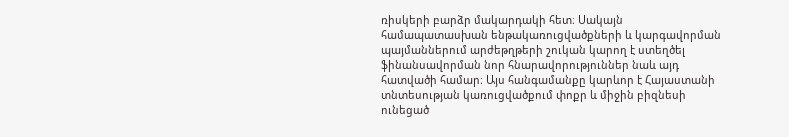ռիսկերի բարձր մակարդակի հետ։ Սակայն համապատասխան ենթակառուցվածքների և կարգավորման պայմաններում արժեթղթերի շուկան կարող է ստեղծել ֆինանսավորման նոր հնարավորություններ նաև այդ հատվածի համար։ Այս հանգամանքը կարևոր է Հայաստանի տնտեսության կառուցվածքում փոքր և միջին բիզնեսի ունեցած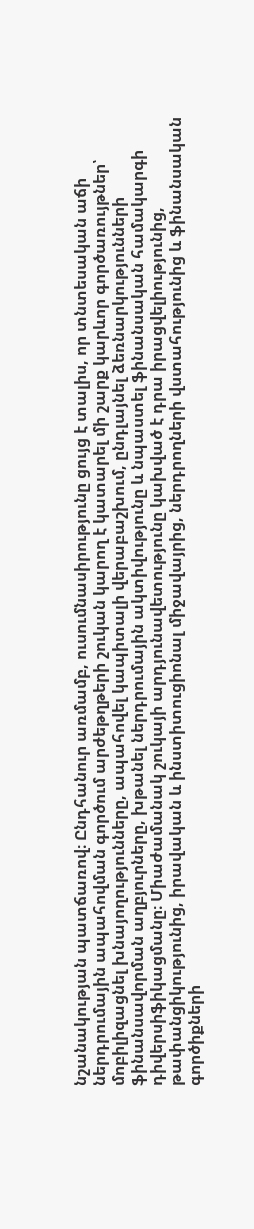նշանակության պատճառով։ Ընդհանուր առմամբ, ուսումնասիրությունը ցույց է տալիս, որ տնտեսական աճի ներդրումային ապահովման գործում արժեթղթերի շուկան կարող է կատարել մի շարք կարևոր գործառույթներ՝ մոբիլիզացնել խնայողությունները, ապահովել կապիտալի վերաբաշխում, ընդլայնել ձեռնարկությունների ֆինանսավորման աղբյուրները, խթանել ներդրումային ակտիվությունը և նպաստել ֆինանսական համակարգի դիվերսիֆիկացմանը։ Միաժամանակ շուկայի արդյունավետությունը կախված է դրա իրացվելիությունից, թափանցիկությունից, իրավական և ինստիտուցիոնալ միջավայրից, ներդրողների վստահությունից և ֆինանսական գործիքների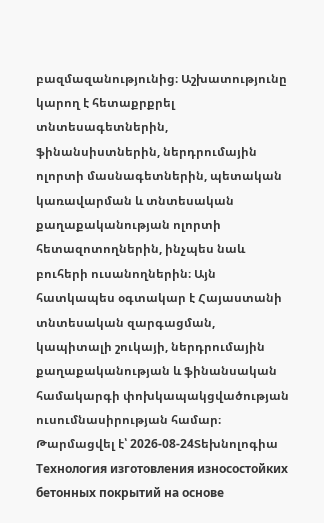բազմազանությունից։ Աշխատությունը կարող է հետաքրքրել տնտեսագետներին, ֆինանսիստներին, ներդրումային ոլորտի մասնագետներին, պետական կառավարման և տնտեսական քաղաքականության ոլորտի հետազոտողներին, ինչպես նաև բուհերի ուսանողներին։ Այն հատկապես օգտակար է Հայաստանի տնտեսական զարգացման, կապիտալի շուկայի, ներդրումային քաղաքականության և ֆինանսական համակարգի փոխկապակցվածության ուսումնասիրության համար։
Թարմացվել է՝ 2026-08-24Տեխնոլոգիա
Технология изготовления износостойких бетонных покрытий на основе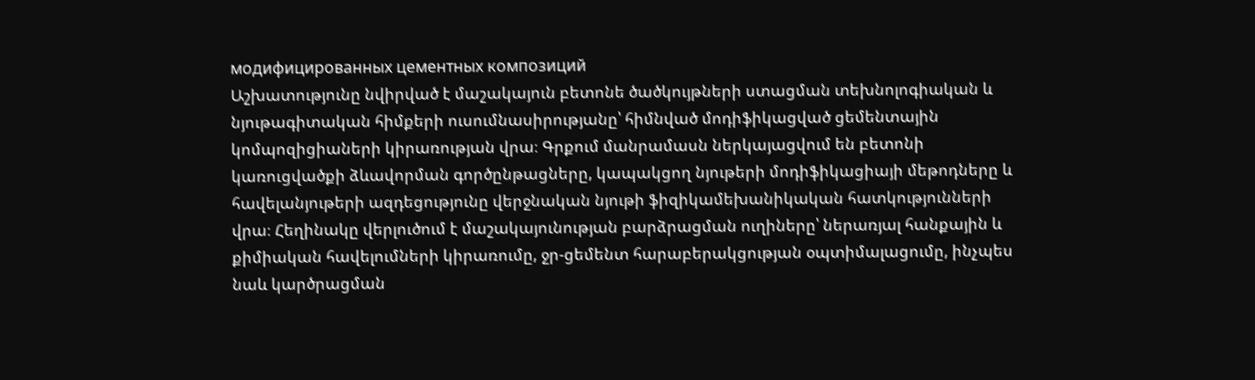модифицированных цементных композиций
Աշխատությունը նվիրված է մաշակայուն բետոնե ծածկույթների ստացման տեխնոլոգիական և նյութագիտական հիմքերի ուսումնասիրությանը՝ հիմնված մոդիֆիկացված ցեմենտային կոմպոզիցիաների կիրառության վրա։ Գրքում մանրամասն ներկայացվում են բետոնի կառուցվածքի ձևավորման գործընթացները, կապակցող նյութերի մոդիֆիկացիայի մեթոդները և հավելանյութերի ազդեցությունը վերջնական նյութի ֆիզիկամեխանիկական հատկությունների վրա։ Հեղինակը վերլուծում է մաշակայունության բարձրացման ուղիները՝ ներառյալ հանքային և քիմիական հավելումների կիրառումը, ջր-ցեմենտ հարաբերակցության օպտիմալացումը, ինչպես նաև կարծրացման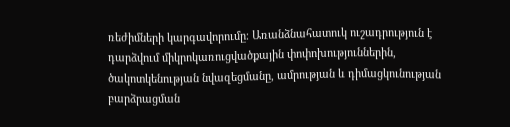ռեժիմների կարգավորումը։ Առանձնահատուկ ուշադրություն է դարձվում միկրոկառուցվածքային փոփոխություններին, ծակոտկենության նվազեցմանը, ամրության և դիմացկունության բարձրացման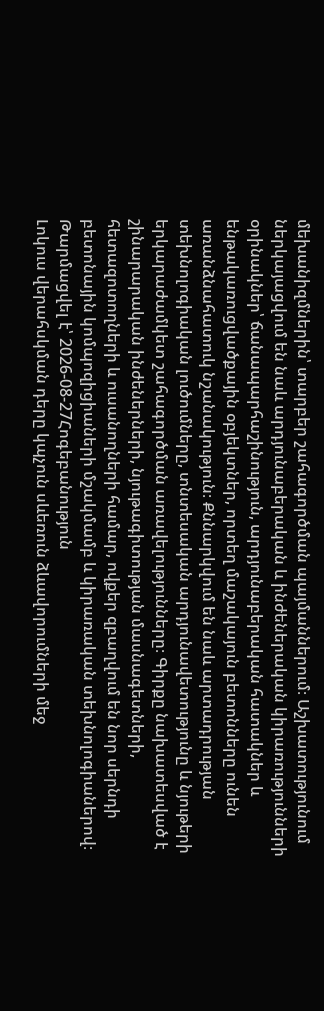մեխանիզմներին՝ տարբեր շահագործման պայմաններում։ Աշխատությունում ներկայացվում են նաև արդյունաբերական և ինժեներական կիրառությունների օրինակներ՝ ճանապարհաշինություն, արդյունաբերական հատակներ և ենթակառուցվածքային օբյեկտներ, որտեղ մաշակայուն բետոնները ունեն առանձնահատուկ նշանակություն։ Քննարկվում են նաև արտադրության տեխնոլոգիական լուծումները, տնտեսական արդյունավետությունը և նյութերի երկարաժամկետ շահագործման առավելությունները։ Գիրքը նախատեսված է շինարարական ինժեներների, նյութագիտության մասնագետների, հետազոտողների և ուսանողների համար, ովքեր զբաղվում են նոր սերնդի բետոնային կոմպոզիցիաների մշակմամբ և կիրառական տեխնոլոգիաներով։
Թարմացվել է՝ 2026-08-27Հոգեբանություն
Լոկուս վերահսկման դերը կպչուն սևեռուն ձևավորումների մեջ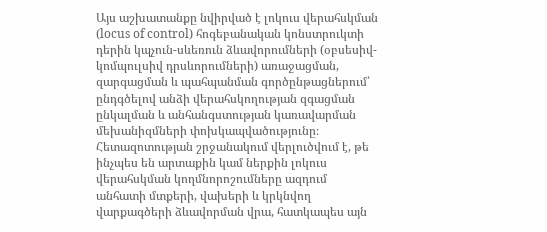Այս աշխատանքը նվիրված է լոկուս վերահսկման (locus of control) հոգեբանական կոնստրուկտի դերին կպչուն-սևեռուն ձևավորումների (օբսեսիվ-կոմպուլսիվ դրսևորումների) առաջացման, զարգացման և պահպանման գործընթացներում՝ ընդգծելով անձի վերահսկողության զգացման ընկալման և անհանգստության կառավարման մեխանիզմների փոխկապվածությունը։ Հետազոտության շրջանակում վերլուծվում է, թե ինչպես են արտաքին կամ ներքին լոկուս վերահսկման կողմնորոշումները ազդում անհատի մտքերի, վախերի և կրկնվող վարքագծերի ձևավորման վրա, հատկապես այն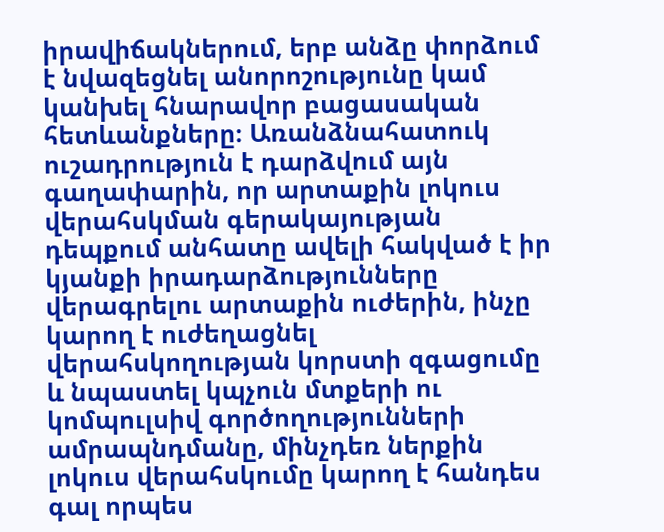իրավիճակներում, երբ անձը փորձում է նվազեցնել անորոշությունը կամ կանխել հնարավոր բացասական հետևանքները։ Առանձնահատուկ ուշադրություն է դարձվում այն գաղափարին, որ արտաքին լոկուս վերահսկման գերակայության դեպքում անհատը ավելի հակված է իր կյանքի իրադարձությունները վերագրելու արտաքին ուժերին, ինչը կարող է ուժեղացնել վերահսկողության կորստի զգացումը և նպաստել կպչուն մտքերի ու կոմպուլսիվ գործողությունների ամրապնդմանը, մինչդեռ ներքին լոկուս վերահսկումը կարող է հանդես գալ որպես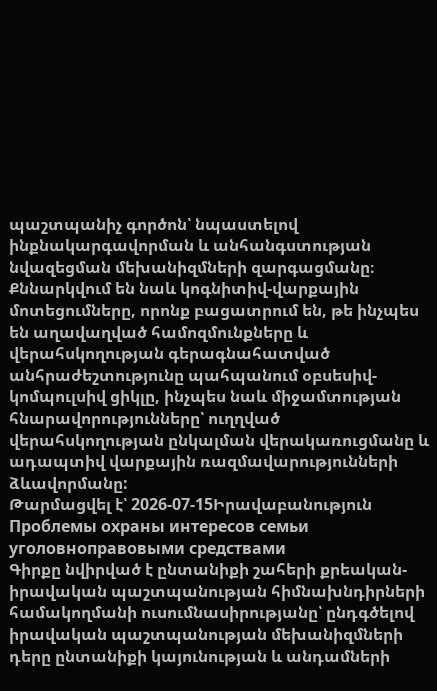պաշտպանիչ գործոն՝ նպաստելով ինքնակարգավորման և անհանգստության նվազեցման մեխանիզմների զարգացմանը։ Քննարկվում են նաև կոգնիտիվ-վարքային մոտեցումները, որոնք բացատրում են, թե ինչպես են աղավաղված համոզմունքները և վերահսկողության գերագնահատված անհրաժեշտությունը պահպանում օբսեսիվ-կոմպուլսիվ ցիկլը, ինչպես նաև միջամտության հնարավորությունները՝ ուղղված վերահսկողության ընկալման վերակառուցմանը և ադապտիվ վարքային ռազմավարությունների ձևավորմանը:
Թարմացվել է՝ 2026-07-15Իրավաբանություն
Проблемы охраны интересов семьи уголовноправовыми средствами
Գիրքը նվիրված է ընտանիքի շահերի քրեական-իրավական պաշտպանության հիմնախնդիրների համակողմանի ուսումնասիրությանը՝ ընդգծելով իրավական պաշտպանության մեխանիզմների դերը ընտանիքի կայունության և անդամների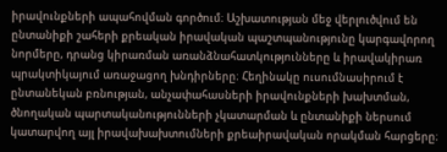իրավունքների ապահովման գործում։ Աշխատության մեջ վերլուծվում են ընտանիքի շահերի քրեական իրավական պաշտպանությունը կարգավորող նորմերը, դրանց կիրառման առանձնահատկությունները և իրավակիրառ պրակտիկայում առաջացող խնդիրները։ Հեղինակը ուսումնասիրում է ընտանեկան բռնության, անչափահասների իրավունքների խախտման, ծնողական պարտականությունների չկատարման և ընտանիքի ներսում կատարվող այլ իրավախախտումների քրեաիրավական որակման հարցերը։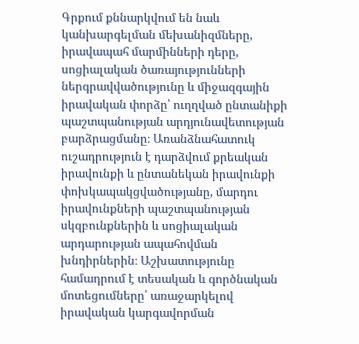Գրքում քննարկվում են նաև կանխարգելման մեխանիզմները, իրավապահ մարմինների դերը, սոցիալական ծառայությունների ներգրավվածությունը և միջազգային իրավական փորձը՝ ուղղված ընտանիքի պաշտպանության արդյունավետության բարձրացմանը։ Առանձնահատուկ ուշադրություն է դարձվում քրեական իրավունքի և ընտանեկան իրավունքի փոխկապակցվածությանը, մարդու իրավունքների պաշտպանության սկզբունքներին և սոցիալական արդարության ապահովման խնդիրներին։ Աշխատությունը համադրում է տեսական և գործնական մոտեցումները՝ առաջարկելով իրավական կարգավորման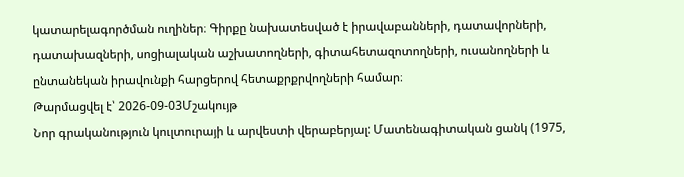կատարելագործման ուղիներ։ Գիրքը նախատեսված է իրավաբանների, դատավորների, դատախազների, սոցիալական աշխատողների, գիտահետազոտողների, ուսանողների և ընտանեկան իրավունքի հարցերով հետաքրքրվողների համար։
Թարմացվել է՝ 2026-09-03Մշակույթ
Նոր գրականություն կուլտուրայի և արվեստի վերաբերյալ: Մատենագիտական ցանկ (1975,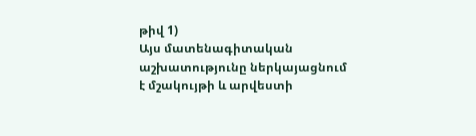թիվ 1)
Այս մատենագիտական աշխատությունը ներկայացնում է մշակույթի և արվեստի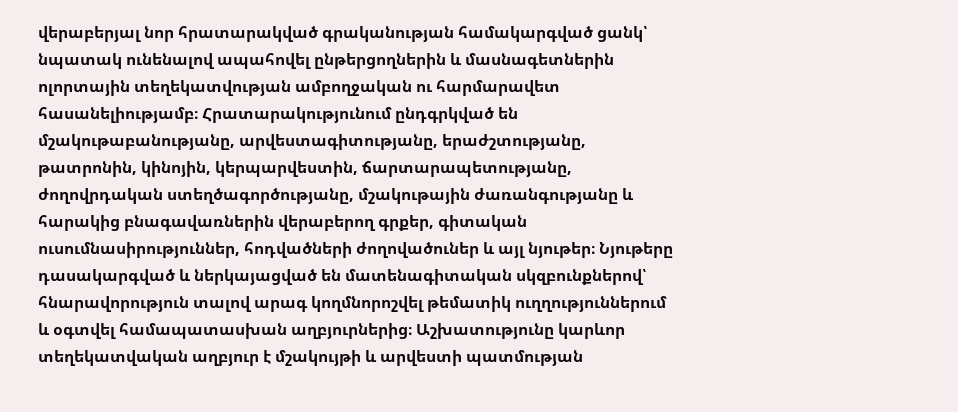վերաբերյալ նոր հրատարակված գրականության համակարգված ցանկ՝ նպատակ ունենալով ապահովել ընթերցողներին և մասնագետներին ոլորտային տեղեկատվության ամբողջական ու հարմարավետ հասանելիությամբ։ Հրատարակությունում ընդգրկված են մշակութաբանությանը, արվեստագիտությանը, երաժշտությանը, թատրոնին, կինոյին, կերպարվեստին, ճարտարապետությանը, ժողովրդական ստեղծագործությանը, մշակութային ժառանգությանը և հարակից բնագավառներին վերաբերող գրքեր, գիտական ուսումնասիրություններ, հոդվածների ժողովածուներ և այլ նյութեր։ Նյութերը դասակարգված և ներկայացված են մատենագիտական սկզբունքներով՝ հնարավորություն տալով արագ կողմնորոշվել թեմատիկ ուղղություններում և օգտվել համապատասխան աղբյուրներից։ Աշխատությունը կարևոր տեղեկատվական աղբյուր է մշակույթի և արվեստի պատմության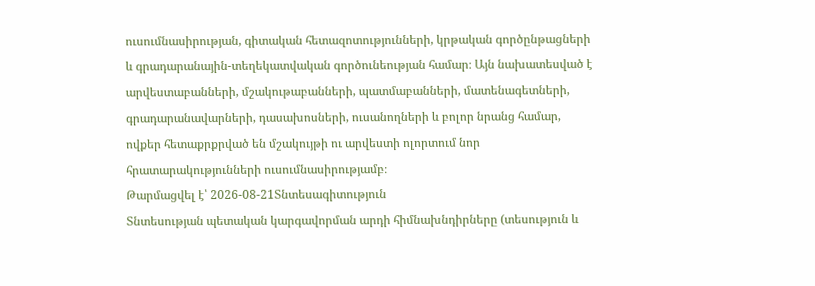ուսումնասիրության, գիտական հետազոտությունների, կրթական գործընթացների և գրադարանային-տեղեկատվական գործունեության համար։ Այն նախատեսված է արվեստաբանների, մշակութաբանների, պատմաբանների, մատենագետների, գրադարանավարների, դասախոսների, ուսանողների և բոլոր նրանց համար, ովքեր հետաքրքրված են մշակույթի ու արվեստի ոլորտում նոր հրատարակությունների ուսումնասիրությամբ։
Թարմացվել է՝ 2026-08-21Տնտեսագիտություն
Տնտեսության պետական կարգավորման արդի հիմնախնդիրները (տեսություն և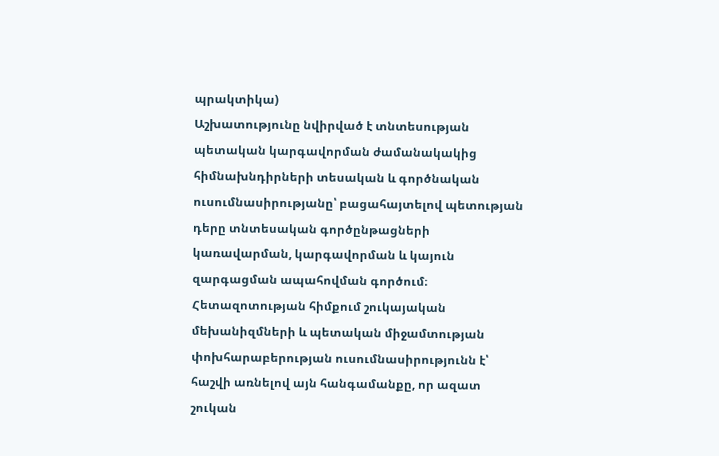պրակտիկա)
Աշխատությունը նվիրված է տնտեսության պետական կարգավորման ժամանակակից հիմնախնդիրների տեսական և գործնական ուսումնասիրությանը՝ բացահայտելով պետության դերը տնտեսական գործընթացների կառավարման, կարգավորման և կայուն զարգացման ապահովման գործում։ Հետազոտության հիմքում շուկայական մեխանիզմների և պետական միջամտության փոխհարաբերության ուսումնասիրությունն է՝ հաշվի առնելով այն հանգամանքը, որ ազատ շուկան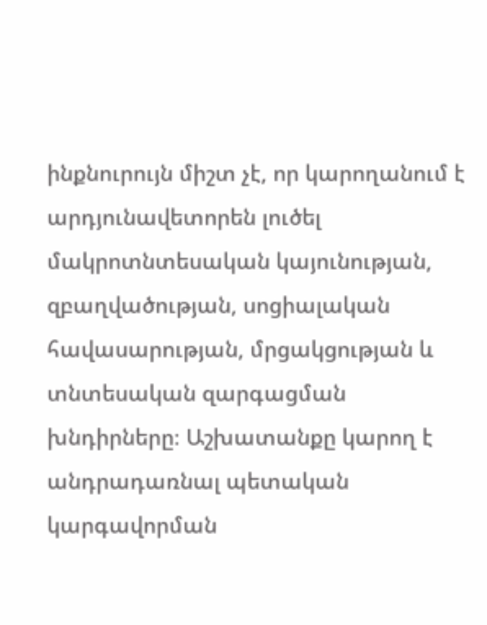ինքնուրույն միշտ չէ, որ կարողանում է արդյունավետորեն լուծել մակրոտնտեսական կայունության, զբաղվածության, սոցիալական հավասարության, մրցակցության և տնտեսական զարգացման խնդիրները։ Աշխատանքը կարող է անդրադառնալ պետական կարգավորման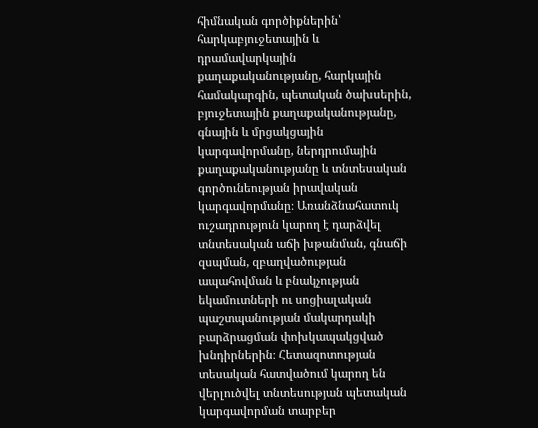հիմնական գործիքներին՝ հարկաբյուջետային և դրամավարկային քաղաքականությանը, հարկային համակարգին, պետական ծախսերին, բյուջետային քաղաքականությանը, գնային և մրցակցային կարգավորմանը, ներդրումային քաղաքականությանը և տնտեսական գործունեության իրավական կարգավորմանը։ Առանձնահատուկ ուշադրություն կարող է դարձվել տնտեսական աճի խթանման, գնաճի զսպման, զբաղվածության ապահովման և բնակչության եկամուտների ու սոցիալական պաշտպանության մակարդակի բարձրացման փոխկապակցված խնդիրներին։ Հետազոտության տեսական հատվածում կարող են վերլուծվել տնտեսության պետական կարգավորման տարբեր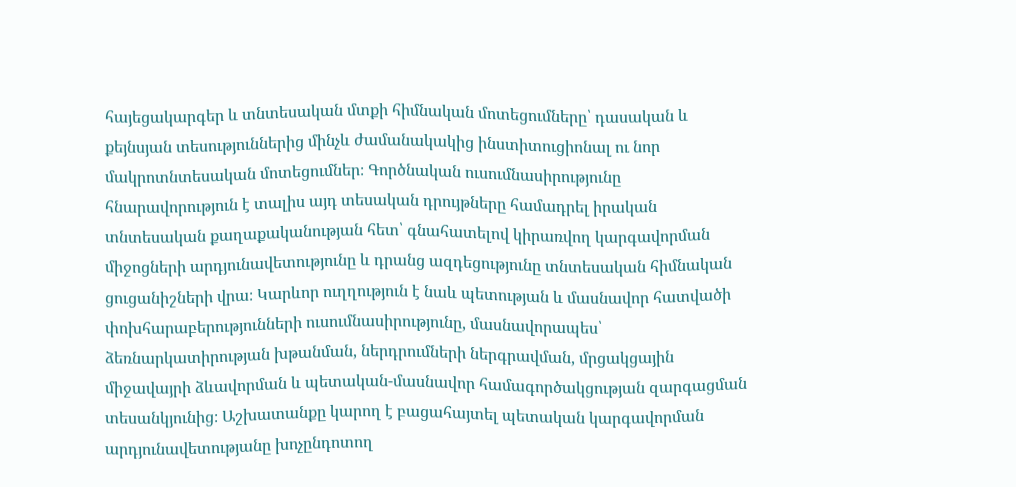հայեցակարգեր և տնտեսական մտքի հիմնական մոտեցումները՝ դասական և քեյնսյան տեսություններից մինչև ժամանակակից ինստիտուցիոնալ ու նոր մակրոտնտեսական մոտեցումներ։ Գործնական ուսումնասիրությունը հնարավորություն է տալիս այդ տեսական դրույթները համադրել իրական տնտեսական քաղաքականության հետ՝ գնահատելով կիրառվող կարգավորման միջոցների արդյունավետությունը և դրանց ազդեցությունը տնտեսական հիմնական ցուցանիշների վրա։ Կարևոր ուղղություն է նաև պետության և մասնավոր հատվածի փոխհարաբերությունների ուսումնասիրությունը, մասնավորապես՝ ձեռնարկատիրության խթանման, ներդրումների ներգրավման, մրցակցային միջավայրի ձևավորման և պետական-մասնավոր համագործակցության զարգացման տեսանկյունից։ Աշխատանքը կարող է բացահայտել պետական կարգավորման արդյունավետությանը խոչընդոտող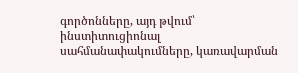գործոնները, այդ թվում՝ ինստիտուցիոնալ սահմանափակումները, կառավարման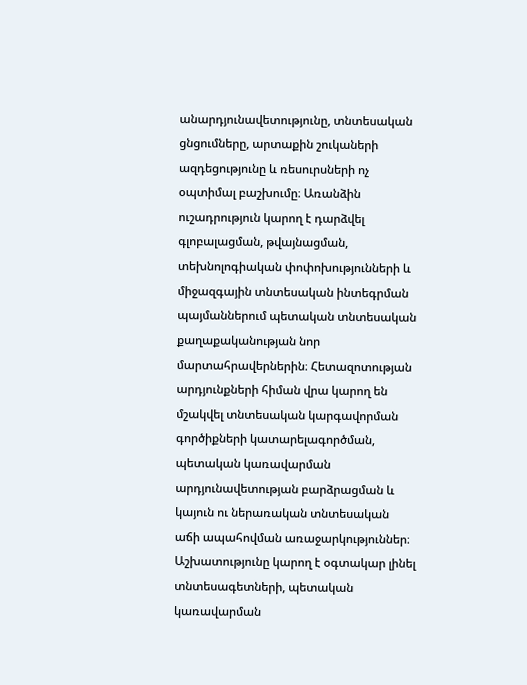անարդյունավետությունը, տնտեսական ցնցումները, արտաքին շուկաների ազդեցությունը և ռեսուրսների ոչ օպտիմալ բաշխումը։ Առանձին ուշադրություն կարող է դարձվել գլոբալացման, թվայնացման, տեխնոլոգիական փոփոխությունների և միջազգային տնտեսական ինտեգրման պայմաններում պետական տնտեսական քաղաքականության նոր մարտահրավերներին։ Հետազոտության արդյունքների հիման վրա կարող են մշակվել տնտեսական կարգավորման գործիքների կատարելագործման, պետական կառավարման արդյունավետության բարձրացման և կայուն ու ներառական տնտեսական աճի ապահովման առաջարկություններ։ Աշխատությունը կարող է օգտակար լինել տնտեսագետների, պետական կառավարման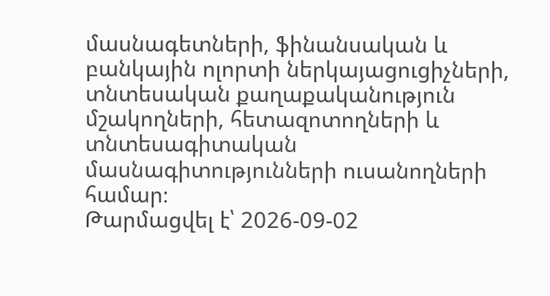մասնագետների, ֆինանսական և բանկային ոլորտի ներկայացուցիչների, տնտեսական քաղաքականություն մշակողների, հետազոտողների և տնտեսագիտական մասնագիտությունների ուսանողների համար։
Թարմացվել է՝ 2026-09-02